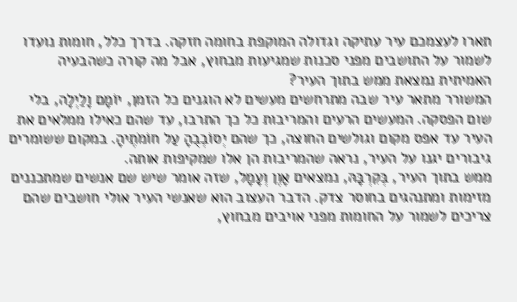תארו לעצמכם עיר עתיקה וגדולה המוקפת בחומה חזקה. בדרך כלל, חומות נועדו לשמור על התושבים מפני סכנות שמגיעות מבחוץ, אבל מה קורה כשהבעיה האמיתית נמצאת ממש בתוך העיר?
המשורר מתאר עיר שבה מתרחשים מעשים לא הוגנים כל הזמן, יוֹמָם וָלַיְלָה, בלי שום הפסקה. המעשים הרעים והמריבות כל כך התרבו, עד שהם כאילו ממלאים את העיר עד אפס מקום וגולשים החוצה, כך שהם יְסוֹבְבֻהָ עַל חוֹמֹתֶיהָ. במקום ששומרים גיבורים יגנו על העיר, נראה שהמריבות הן אלו שמקיפות אותה.
ממש בתוך העיר, בְּקִרְבָּהּ, נמצאים אָוֶן וְעָמָל, שזה אומר שיש שם אנשים שמתכננים מזימות ומתנהגים בחוסר צדק. הדבר העצוב הוא שאנשי העיר אולי חושבים שהם צריכים לשמור על החומות מפני אויבים מבחוץ,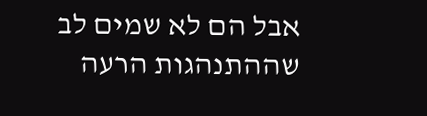אבל הם לא שמים לב שההתנהגות הרעה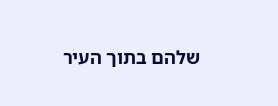שלהם בתוך העיר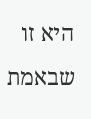היא זו שבאמת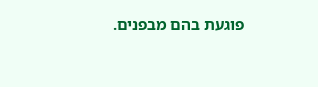פוגעת בהם מבפנים.